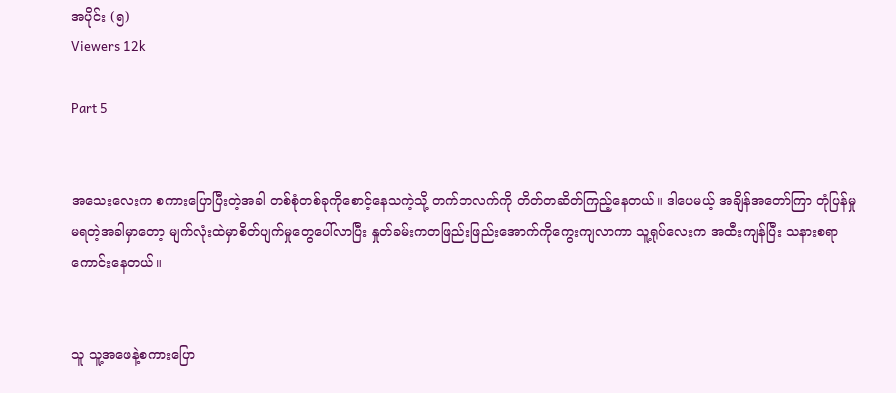အပိုင်း (၅)
Viewers 12k

Part 5


အသေးလေးက စကားပြောပြီးတဲ့အခါ တစ်စုံတစ်ခုကိုစောင့်နေသကဲ့သို့ တက်ဘလက်ကို တိတ်တဆိတ်ကြည့်နေတယ်။ ဒါပေမယ့် အချိန်အတော်ကြာ တုံပြန်မှုမရတဲ့အခါမှာတော့ မျက်လုံးထဲမှာစိတ်ပျက်မှုတွေပေါ်လာပြီး နှုတ်ခမ်းကတဖြည်းဖြည်းအောက်ကိုကွေးကျလာကာ သူ့ရုပ်လေးက အထီးကျန်ပြီး သနားစရာကောင်းနေတယ်။


သူ သူ့အဖေနဲ့စကားပြော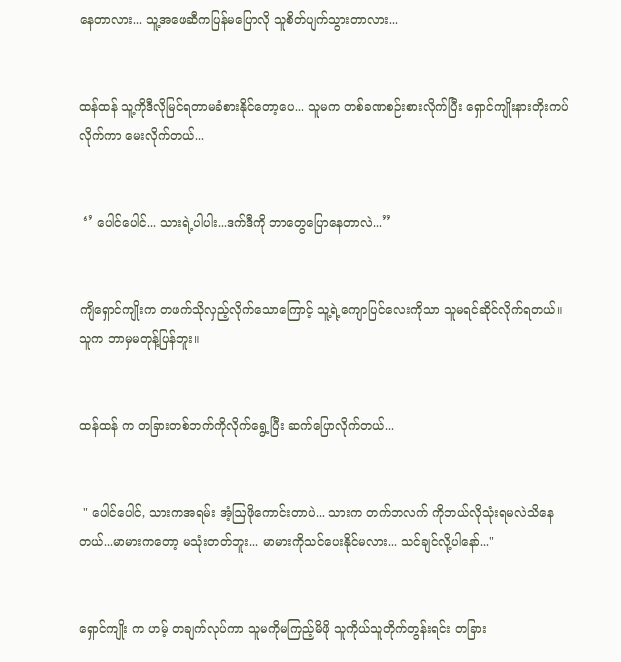နေတာလား... သူ့အဖေဆီကပြန်မပြောလို သူစိတ်ပျက်သွားတာလား...


ထန်ထန် သူ့ကိုဒီလိုမြင်ရတာမခံစားနိုင်တော့ပေ... သူမက တစ်ခဏစဉ်းစားလိုက်ပြီး ရှောင်ကျိုးနားတိုးကပ်လိုက်ကာ မေးလိုက်တယ်...


 ‘’ ပေါင်ပေါင်... သားရဲ့ပါပါး...ဒက်ဒီကို ဘာတွေပြောနေတာလဲ...’’


ကျိရှောင်ကျိုးက တဖက်သိုလှည့်လိုက်သောကြောင့် သူ့ရဲ့ကျောပြင်လေးကိုသာ သူမရင်ဆိုင်လိုက်ရတယ်။ သူက ဘာမှမတုန့်ပြန်ဘူး။


ထန်ထန် က တခြားတစ်ဘက်ကိုလိုက်ရွေ့ပြီး ဆက်ပြောလိုက်တယ်...


 " ပေါင်ပေါင်, သားကအရမ်း အံ့ဩဖိုကောင်းတာပဲ... သားက တက်ဘလက် ကိုဘယ်လိုသုံးရမလဲသိနေတယ်...မာမားကတော့ မသုံးတတ်ဘူး... မာမားကိုသင်ပေးနိုင်မလား... သင်ချင်လို့ပါနော်..."


ရှောင်ကျိုး က ဟမ့် တချက်လုပ်ကာ သူမကိုမကြည့်မိဖို သူကိုယ်သူတိုက်တွန်းရင်း တခြား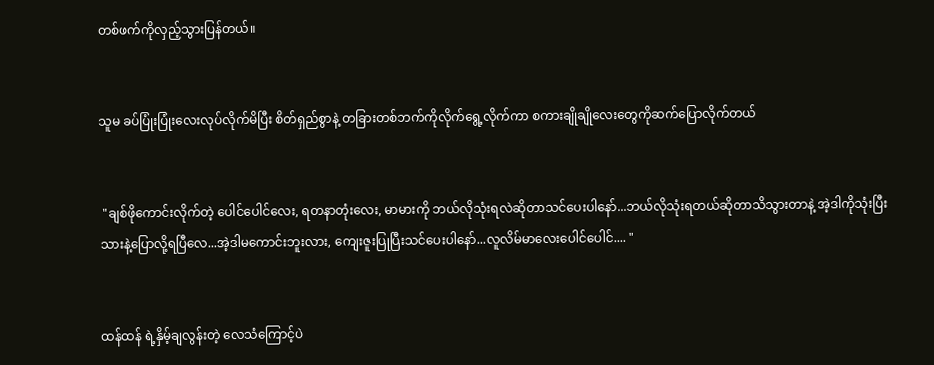တစ်ဖက်ကိုလှည့်သွားပြန်တယ်။


သူမ ခပ်ပြုံးပြုံးလေးလုပ်လိုက်မိပြီး စိတ်ရှည်စွာနဲ့ တခြားတစ်ဘက်ကိုလိုက်ရွေ့လိုက်ကာ စကားချိုချိုလေးတွေကိုဆက်ပြောလိုက်တယ်


 "ချစ်ဖိုကောင်းလိုက်တဲ့ ပေါင်ပေါင်လေး, ရတနာတုံးလေး, မာမားကို ဘယ်လိုသုံးရလဲဆိုတာသင်ပေးပါနော်...ဘယ်လိုသုံးရတယ်ဆိုတာသိသွားတာနဲ့ အဲ့ဒါကိုသုံးပြီးသားနဲ့ပြောလို့ရပြီလေ...အဲ့ဒါမကောင်းဘူးလား, ကျေးဇူးပြုပြီးသင်ပေးပါနော်...လူလိမ်မာလေးပေါင်ပေါင်.... "


ထန်ထန် ရဲ့နှိမ့်ချလွန်းတဲ့ လေသံကြောင့်ပဲ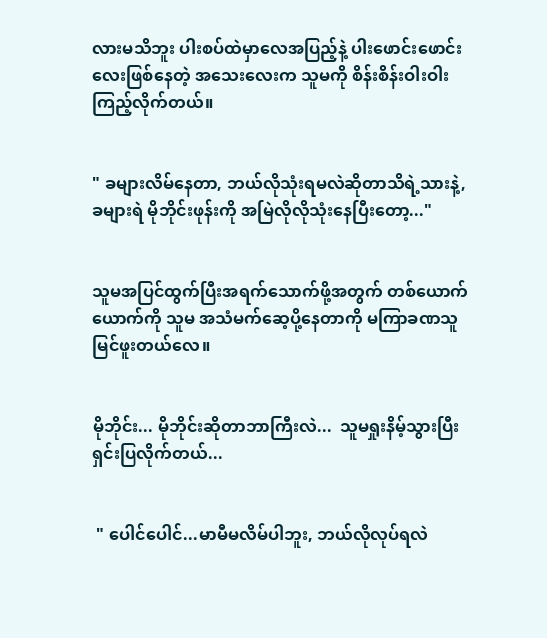လားမသိဘူး ပါးစပ်ထဲမှာလေအပြည့်နဲ့ ပါးဖောင်းဖောင်းလေးဖြစ်နေတဲ့ အသေးလေးက သူမကို စိန်းစိန်းဝါးဝါးကြည့်လိုက်တယ်။


" ခများလိမ်နေတာ, ဘယ်လိုသုံးရမလဲဆိုတာသိရဲ့သားနဲ့, ခများရဲ မိုဘိုင်းဖုန်းကို အမြဲလိုလိုသုံးနေပြီးတော့..."


သူမအပြင်ထွက်ပြီးအရက်သောက်ဖို့အတွက် တစ်ယောက်ယောက်ကို သူမ အသံမက်ဆေ့ပို့နေတာကို မကြာခဏသူမြင်ဖူးတယ်လေ။


မိုဘိုင်း... မိုဘိုင်းဆိုတာဘာကြီးလဲ...  သူမရှုးနိမ့်သွားပြီး ရှင်းပြလိုက်တယ်...


 " ပေါင်ပေါင်...မာမီမလိမ်ပါဘူး, ဘယ်လိုလုပ်ရလဲ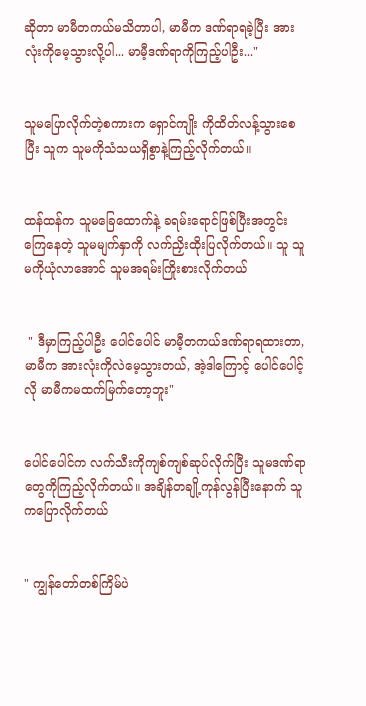ဆိုတာ မာမီတကယ်မသိတာပါ, မာမီက ဒဏ်ရာရခဲ့ပြီး အားလုံးကိုမေ့သွားလို့ပါ... မာမီ့ဒဏ်ရာကိုကြည့်ပါဦး..."


သူမပြောလိုက်တဲ့စကားက ရှောင်ကျိုး ကိုထိတ်လန့်သွားစေပြီး သူက သူမကိုသံသယရှိစွာနဲ့ကြည့်လိုက်တယ်။


ထန်ထန်က သူမခြေထောက်နဲ့ ခရမ်းရောင်ဖြစ်ပြီးအတွင်းကြေနေတဲ့ သူမမျက်နှာကို လက်ညှိးထိုးပြလိုက်တယ်။ သူ သူမကိုယုံလာအောင် သူမအရမ်းကြိုးစားလိုက်တယ်


 " ဒီမှာကြည့်ပါဦး ပေါင်ပေါင် မာမီ့တကယ်ဒဏ်ရာရထားတာ, မာမီက အားလုံးကိုလဲမေ့သွားတယ်, အဲ့ဒါကြောင့် ပေါင်ပေါင့်လို မာမီကမထက်မြက်တော့ဘူး"


ပေါင်ပေါင်က လက်သီးကိုကျစ်ကျစ်ဆုပ်လိုက်ပြီး သူမဒဏ်ရာတွေကိုကြည့်လိုက်တယ်။ အချိန်တချို့ကုန်လွန်ပြီးနောက် သူကပြောလိုက်တယ်


" ကျွန်တော်တစ်ကြိမ်ပဲ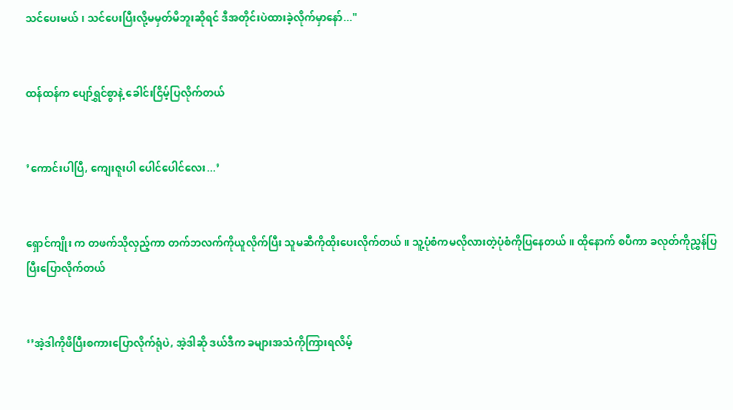သင်ပေးမယ်၊ သင်ပေးပြီးလို့မမှတ်မိဘူးဆိုရင် ဒီအတိုင်းပဲထားခဲ့လိုက်မှာနော်..."


ထန်ထန်က ပျော်ရွှင်စွာနဲ့ ခေါင်းငြိမ့်ပြလိုက်တယ်


’ကောင်းပါပြီ, ကျေးဇူးပါ ပေါင်ပေါင်လေး...’


ရှောင်ကျိုး က တဖက်သိုလှည့်ကာ တက်ဘလက်ကိုယူလိုက်ပြီး သူမဆီကိုထိုးပေးလိုက်တယ်။ သူ့ပုံစံကမလိုလားတဲ့ပုံစံကိုပြနေတယ်။ ထိုနောက် စပီကာ ခလုတ်ကိုညွှန်ပြပြီးပြောလိုက်တယ်


‘’အဲ့ဒါကိုဖိပြီးစကားပြောလိုက်ရုံပဲ, အဲ့ဒါဆို ဒယ်ဒီက ခများအသံကိုကြားရလိမ့်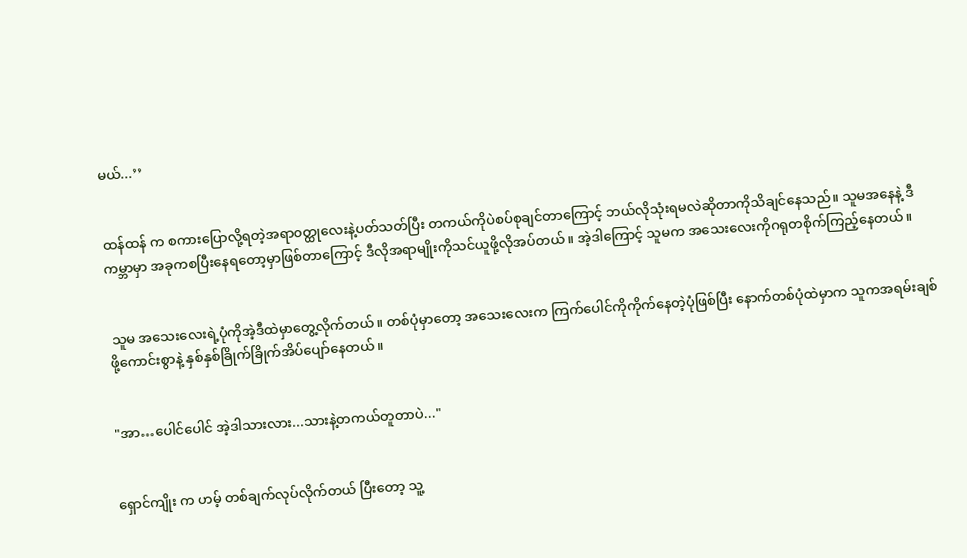မယ်...’’


ထန်ထန် က စကားပြောလို့ရတဲ့အရာ၀တ္ထုလေးနဲ့ပတ်သတ်ပြီး တကယ်ကိုပဲစပ်စုချင်တာကြောင့် ဘယ်လိုသုံးရမလဲဆိုတာကိုသိချင်နေသည်။ သူမအနေနဲ့ ဒီကမ္ဘာမှာ အခုကစပြီးနေရတော့မှာဖြစ်တာကြောင့် ဒီလိုအရာမျိုးကိုသင်ယူဖို့လိုအပ်တယ်။ အဲ့ဒါကြောင့် သူမက အသေးလေးကိုဂရုတစိုက်ကြည့်နေတယ်။


 သူမ အသေးလေးရဲ့ပုံကိုအဲ့ဒီထဲမှာတွေ့လိုက်တယ်။ တစ်ပုံမှာတော့ အသေးလေးက ကြက်ပေါင်ကိုကိုက်နေတဲ့ပုံဖြစ်ပြီး နောက်တစ်ပုံထဲမှာက သူကအရမ်းချစ်ဖို့ကောင်းစွာနဲ့ နှစ်နှစ်ခြိုက်ခြိုက်အိပ်ပျော်နေတယ်။


"အာ…ပေါင်ပေါင် အဲ့ဒါသားလား...သားနဲ့တကယ်တူတာပဲ..."


ရှောင်ကျိုး က ဟမ့် တစ်ချက်လုပ်လိုက်တယ် ပြီးတော့ သူ့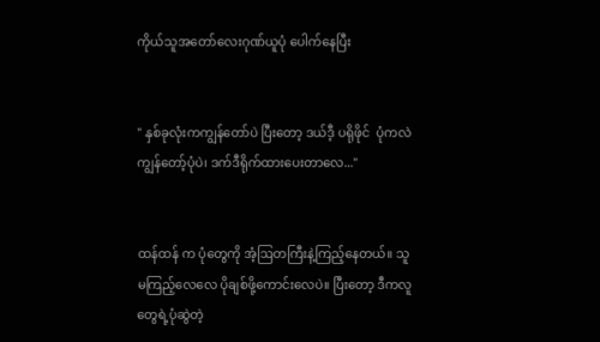ကိုယ်သူအတော်လေးဂုဏ်ယူပုံ ပေါက်နေပြီး


" နှစ်ခုလုံးကကျွန်တော်ပဲ ပြီးတော့ ဒယ်ဒီ့ ပရိုဖိုင်  ပုံကလဲ ကျွန်တော့်ပုံပဲ၊ ဒက်ဒီရိုက်ထားပေးတာလေ..."


ထန်ထန် က ပုံတွေကို အံ့ဩတကြီးနဲ့ကြည့်နေတယ်။ သူမကြည့်လေလေ ပိုချစ်ဖို့ကောင်းလေပဲ။ ပြီးတော့ ဒီကလူတွေရဲ့ပုံဆွဲတဲ့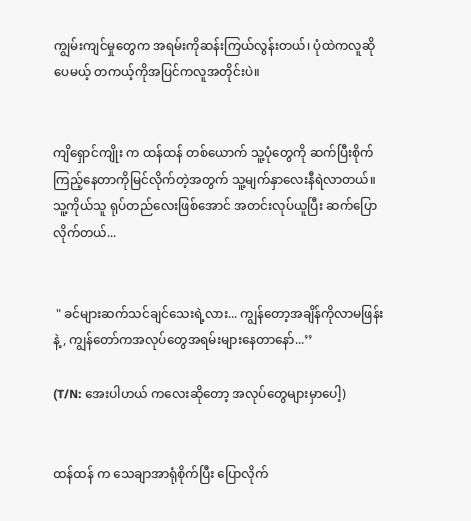ကျွမ်းကျင်မှုတွေက အရမ်းကိုဆန်းကြယ်လွန်းတယ်၊ ပုံထဲကလူဆိုပေမယ့် တကယ့်ကိုအပြင်ကလူအတိုင်းပဲ။


ကျိရှောင်ကျိုး က ထန်ထန် တစ်ယောက် သူ့ပုံတွေကို ဆက်ပြီးစိုက်ကြည့်နေတာကိုမြင်လိုက်တဲ့အတွက် သူ့မျက်နှာလေးနီရဲလာတယ်။ သူ့ကိုယ်သူ ရုပ်တည်လေးဖြစ်အောင် အတင်းလုပ်ယူပြီး ဆက်ပြောလိုက်တယ်...


 " ခင်များဆက်သင်ချင်သေးရဲ့လား... ကျွန်တော့အချိန်ကိုလာမဖြန်းနဲ့, ကျွန်တော်ကအလုပ်တွေအရမ်းများနေတာနော်...’’

(T/N: အေးပါဟယ် ကလေးဆိုတော့ အလုပ်တွေများမှာပေါ့)


ထန်ထန် က သေချာအာရုံစိုက်ပြီး ပြောလိုက်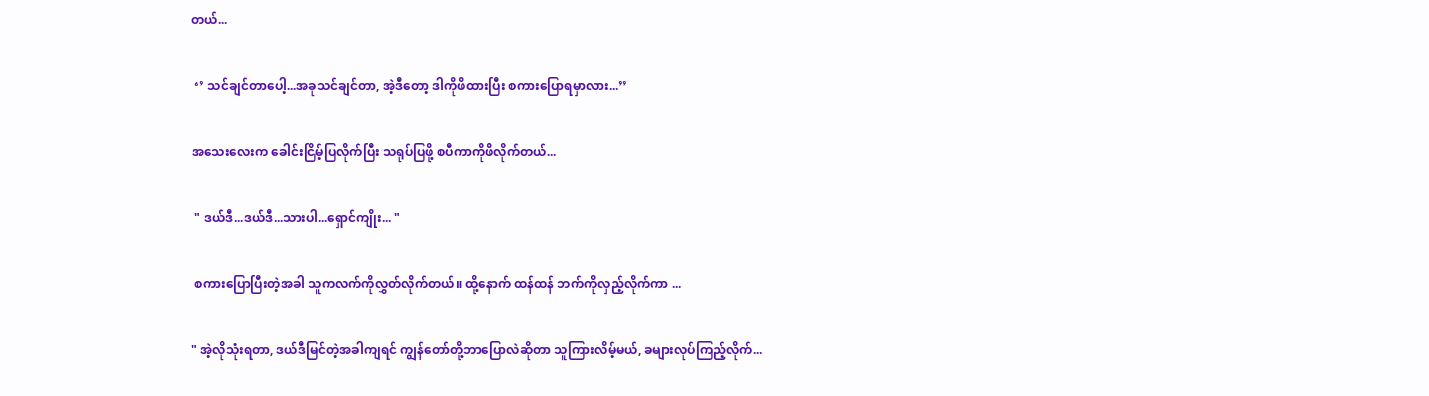တယ်...


 ‘’ သင်ချင်တာပေါ့...အခုသင်ချင်တာ, အဲ့ဒီတော့ ဒါကိုဖိထားပြီး စကားပြောရမှာလား...’’


အသေးလေးက ခေါင်းငြိမ့်ပြလိုက်ပြီး သရုပ်ပြဖို့ စပီကာကိုဖိလိုက်တယ်...


 " ဒယ်ဒီ...ဒယ်ဒီ...သားပါ...ရှောင်ကျိုး... "


 စကားပြောပြီးတဲ့အခါ သူကလက်ကိုလွှတ်လိုက်တယ်။ ထို့နောက် ထန်ထန် ဘက်ကိုလှည့်လိုက်ကာ ...


" အဲ့လိုသုံးရတာ, ဒယ်ဒီမြင်တဲ့အခါကျရင် ကျွန်တော်တို့ဘာပြောလဲဆိုတာ သူကြားလိမ့်မယ်, ခများလုပ်ကြည့်လိုက်...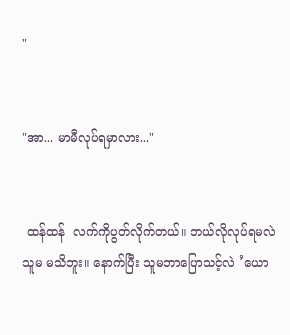"


"အာ... မာမီလုပ်ရမှာလား..."


 ထန်ထန်  လက်ကိုပွတ်လိုက်တယ်။ ဘယ်လိုလုပ်ရမလဲ သူမ မသိဘူး။ နောက်ပြီး သူမဘာပြောသင့်လဲ ’ယော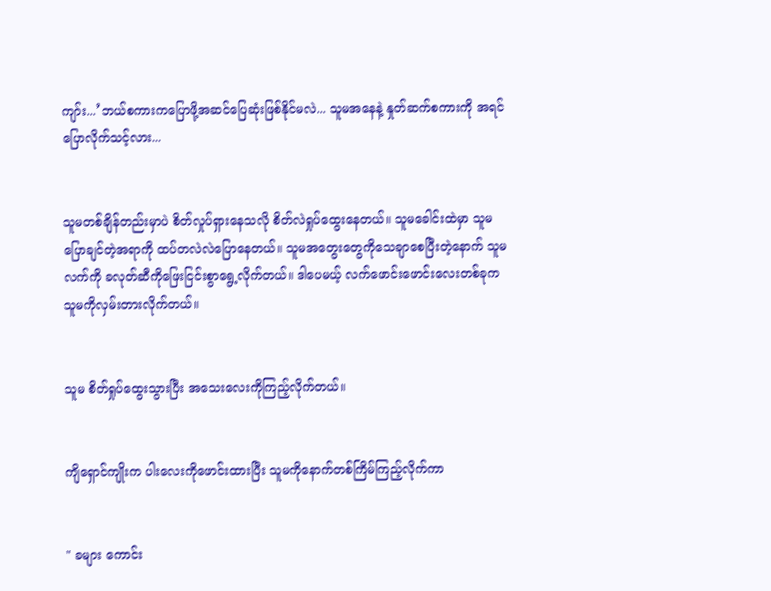ကျာ်း...’ဘယ်စကားကပြောဖို့အဆင်ပြေဆုံးဖြစ်နိုင်မလဲ... သူမအနေနဲ့ နှုတ်ဆက်စကားကို အရင်ပြောလိုက်သင့်လား...


သူမတစ်ချိန်တည်းမှာပဲ စိတ်လှုပ်ရှားနေသလို စိတ်လဲရှုပ်ထွေးနေတယ်။ သူမခေါင်းထဲမှာ သူမပြောချင်တဲ့အရာကို ထပ်တလဲလဲပြောနေတယ်။ သူမအတွေးတွေကိုသေချာစေပြီးတဲ့နောက် သူမလက်ကို ခလုတ်ဆီကိုဖြေးငြင်းစွာရွေ့လိုက်တယ်။ ဒါပေမယ့် လက်ဖောင်းဖောင်းလေးတစ်ခုက သူမကိုလှမ်းတားလိုက်တယ်။


သူမ စိတ်ရှုပ်ထွေးသွားပြီး အသေးလေးကိုကြည့်လိုက်တယ်။


ကျိရှောင်ကျိုးက ပါးလေးကိုဖောင်းထားပြီး သူမကိုနောက်တစ်ကြိမ်ကြည့်လိုက်ကာ


" ခများ ကောင်း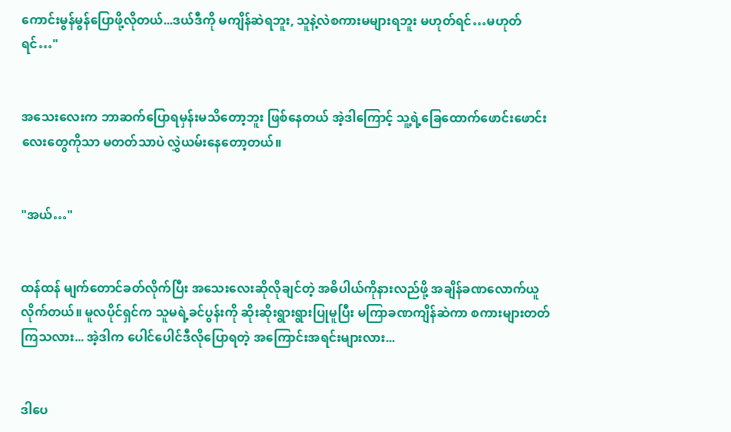ကောင်းမွန်မွန်ပြောဖို့လိုတယ်...ဒယ်ဒီကို မကျိန်ဆဲရဘူး, သူနဲ့လဲစကားမများရဘူး မဟုတ်ရင်…မဟုတ်ရင်…"


အသေးလေးက ဘာဆက်ပြောရမှန်းမသိတော့ဘူး ဖြစ်နေတယ် အဲ့ဒါကြောင့် သူ့ရဲ့ခြေထောက်ဖောင်းဖောင်းလေးတွေကိုသာ မတတ်သာပဲ လွှဲယမ်းနေတော့တယ်။


"အယ်…"


ထန်ထန် မျက်တောင်ခတ်လိုက်ပြီး အသေးလေးဆိုလိုချင်တဲ့ အဓိပါယ်ကိုနားလည်ဖို့ အချိန်ခဏလောက်ယူလိုက်တယ်။ မူလပိုင်ရှင်က သူမရဲ့ခင်ပွန်းကို ဆိုးဆိုးရွားရွားပြုမူပြီး မကြာခဏကျိန်ဆဲကာ စကားများတတ်ကြသလား... အဲ့ဒါက ပေါင်ပေါင်ဒီလိုပြောရတဲ့ အကြောင်းအရင်းများလား...


ဒါပေ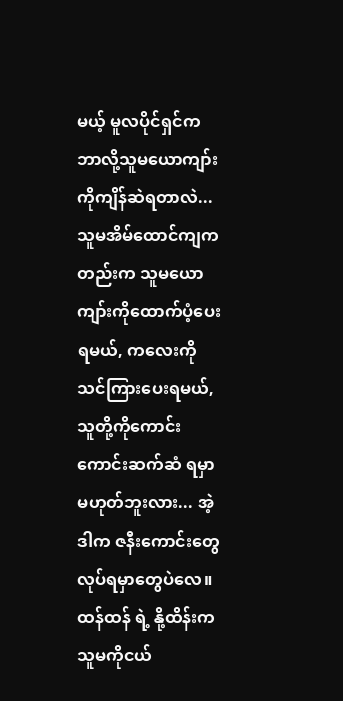မယ့် မူလပိုင်ရှင်က ဘာလို့သူမယောကျာ်းကိုကျိန်ဆဲရတာလဲ... သူမအိမ်ထောင်ကျကတည်းက သူမယောကျာ်းကိုထောက်ပံ့ပေးရမယ်, ကလေးကိုသင်ကြားပေးရမယ်, သူတို့ကိုကောင်းကောင်းဆက်ဆံ ရမှာမဟုတ်ဘူးလား... အဲ့ဒါက ဇနီးကောင်းတွေလုပ်ရမှာတွေပဲလေ။ ထန်ထန် ရဲ့ နို့ထိန်းက သူမကိုငယ်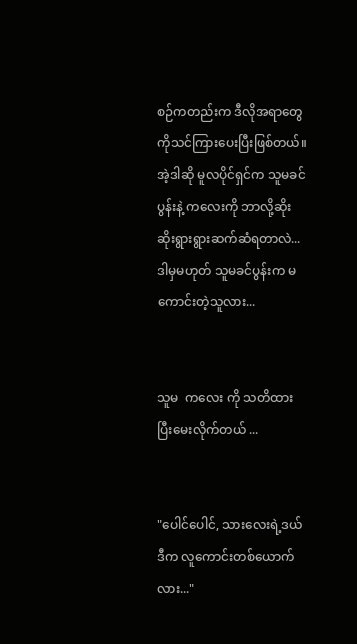စဉ်ကတည်းက ဒီလိုအရာတွေကိုသင်ကြားပေးပြီးဖြစ်တယ်။ အဲ့ဒါဆို မူလပိုင်ရှင်က သူမခင်ပွန်းနဲ့ ကလေးကို ဘာလို့ဆိုးဆိုးရွားရွားဆက်ဆံရတာလဲ... ဒါမှမဟုတ် သူမခင်ပွန်းက မကောင်းတဲ့သူလား...


သူမ  ကလေး ကို သတိထားပြီးမေးလိုက်တယ် ...


"ပေါင်ပေါင်, သားလေးရဲ့ဒယ်ဒီက လူကောင်းတစ်ယောက်လား..."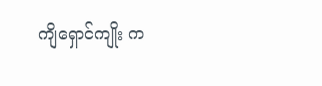ကျိရှောင်ကျိုး က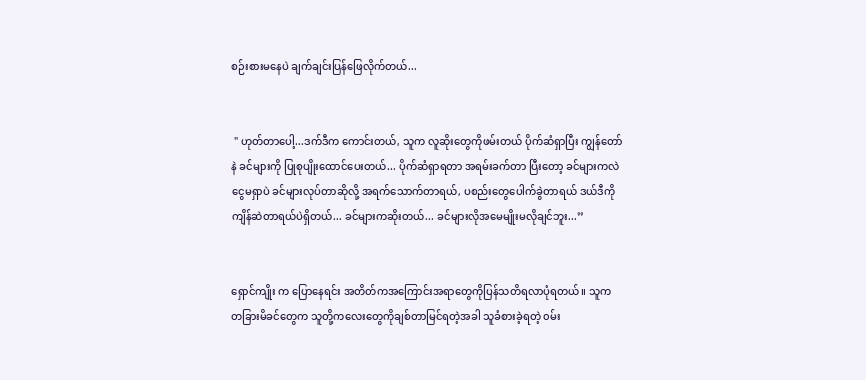စဉ်းစားမနေပဲ ချက်ချင်းပြန်ဖြေလိုက်တယ်...


 " ဟုတ်တာပေါ့...ဒက်ဒီက ကောင်းတယ်, သူက လူဆိုးတွေကိုဖမ်းတယ် ပိုက်ဆံရှာပြီး ကျွန်တော်နဲ ခင်များကို ပြုစုပျိုးထောင်ပေးတယ်... ပိုက်ဆံရှာရတာ အရမ်းခက်တာ ပြီးတော့ ခင်များကလဲငွေမရှာပဲ ခင်များလုပ်တာဆိုလို့ အရက်သောက်တာရယ်, ပစည်းတွေပေါက်ခွဲတာရယ် ဒယ်ဒီကိုကျိန်ဆဲတာရယ်ပဲရှိတယ်... ခင်များကဆိုးတယ်... ခင်များလိုအမေမျိုးမလိုချင်ဘူး...’’


ရှောင်ကျိုး က ပြောနေရင်း အတိတ်ကအကြောင်းအရာတွေကိုပြန်သတိရလာပုံရတယ်။ သူက တခြားမိခင်တွေက သူတို့ကလေးတွေကိုချစ်တာမြင်ရတဲ့အခါ သူခံစားခဲ့ရတဲ့ ၀မ်း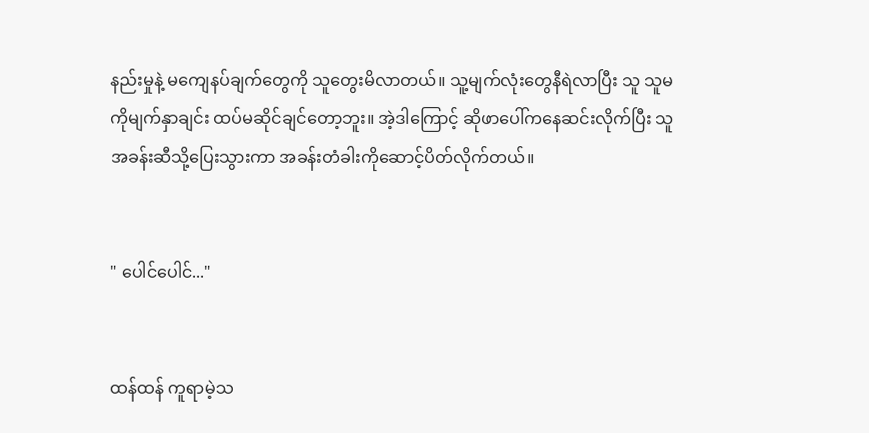နည်းမှုနဲ့ မကျေနပ်ချက်တွေကို သူတွေးမိလာတယ်။ သူ့မျက်လုံးတွေနီရဲလာပြီး သူ သူမကိုမျက်နှာချင်း ထပ်မဆိုင်ချင်တော့ဘူး။ အဲ့ဒါကြောင့် ဆိုဖာပေါ်ကနေဆင်းလိုက်ပြီး သူအခန်းဆီသို့ပြေးသွားကာ အခန်းတံခါးကိုဆောင့်ပိတ်လိုက်တယ်။


" ပေါင်ပေါင်..."


ထန်ထန် ကူရာမဲ့သ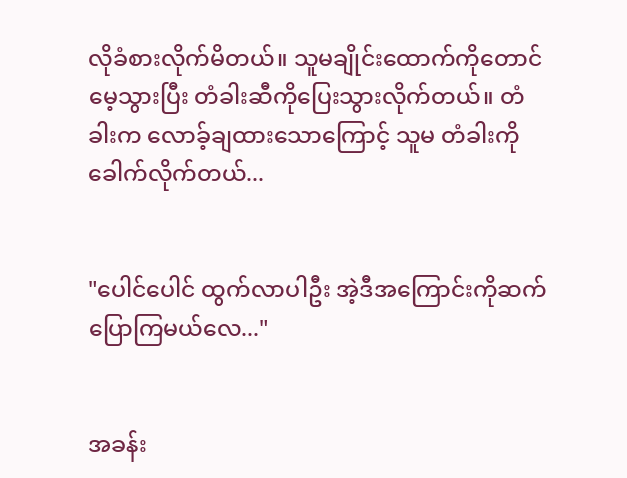လိုခံစားလိုက်မိတယ်။ သူမချိုင်းထောက်ကိုတောင်မေ့သွားပြီး တံခါးဆီကိုပြေးသွားလိုက်တယ်။ တံခါးက လောခ့်ချထားသောကြောင့် သူမ တံခါးကိုခေါက်လိုက်တယ်...


"ပေါင်ပေါင် ထွက်လာပါဦး အဲ့ဒီအကြောင်းကိုဆက်ပြောကြမယ်လေ..."


အခန်း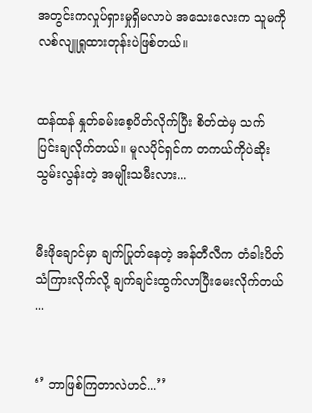အတွင်းကလှုပ်ရှားမှုရှိမလာပဲ အသေးလေးက သူမကို လစ်လျူရှုထားတုန်းပဲဖြစ်တယ်။


ထန်ထန် နှုတ်ခမ်းစေ့ပိတ်လိုက်ပြီး စိတ်ထဲမှ သက်ပြင်းချလိုက်တယ်။ မူလပိုင်ရှင်က တကယ်ကိုပဲဆိုးသွမ်းလွန်းတဲ့ အမျိုးသမီးလား...


မီးဖိုချောင်မှာ ချက်ပြုတ်နေတဲ့ အန်တီလီက တံခါးပိတ်သံကြားလိုက်လို့ ချက်ချင်းထွက်လာပြီးမေးလိုက်တယ် ...


‘’ ဘာဖြစ်ကြတာလဲဟင်...’’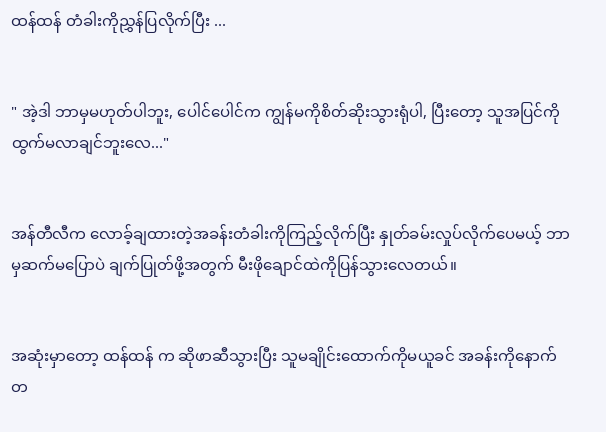ထန်ထန် တံခါးကိုညွှန်ပြလိုက်ပြီး ...


" အဲ့ဒါ ဘာမှမဟုတ်ပါဘူး, ပေါင်ပေါင်က ကျွန်မကိုစိတ်ဆိုးသွားရုံပါ, ပြီးတော့ သူအပြင်ကိုထွက်မလာချင်ဘူးလေ..."


အန်တီလီက လောခ့်ချထားတဲ့အခန်းတံခါးကိုကြည့်လိုက်ပြီး နှုတ်ခမ်းလှုပ်လိုက်ပေမယ့် ဘာမှဆက်မပြောပဲ ချက်ပြုတ်ဖို့အတွက် မီးဖိုချောင်ထဲကိုပြန်သွားလေတယ်။


အဆုံးမှာတော့ ထန်ထန် က ဆိုဖာဆီသွားပြီး သူမချိုင်းထောက်ကိုမယူခင် အခန်းကိုနောက်တ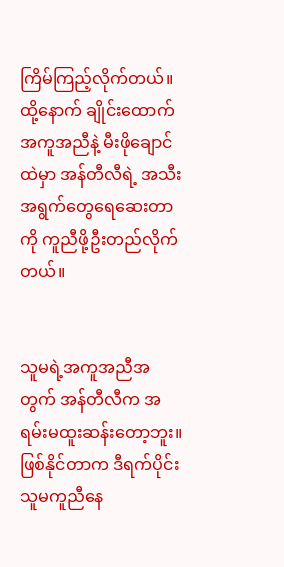ကြိမ်ကြည့်လိုက်တယ်။ ထို့နောက် ချိုင်းထောက်အကူအညီနဲ့ မီးဖိုချောင်ထဲမှာ အန်တီလီရဲ့ အသီးအရွက်တွေရေဆေးတာကို ကူညီဖို့ဦးတည်လိုက်တယ်။


သူမရဲ့အကူအညီအတွက် အန်တီလီက အရမ်းမထူးဆန်းတော့ဘူး။ ဖြစ်နိုင်တာက ဒီရက်ပိုင်းသူမကူညီနေ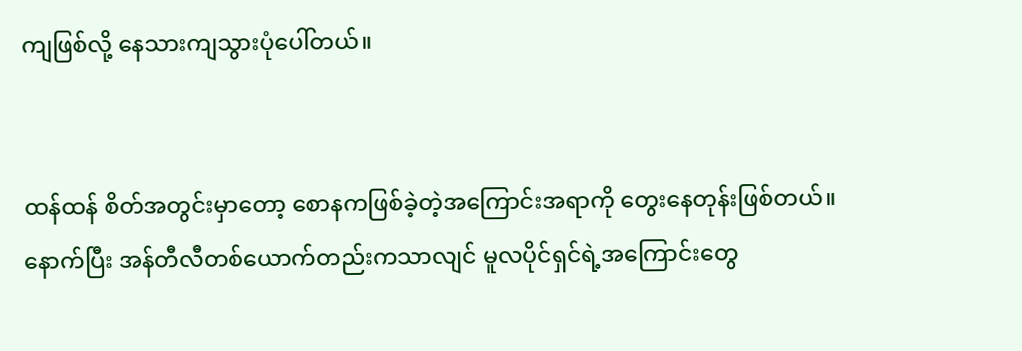ကျဖြစ်လို့ နေသားကျသွားပုံပေါ်တယ်။


ထန်ထန် စိတ်အတွင်းမှာတော့ စောနကဖြစ်ခဲ့တဲ့အကြောင်းအရာကို တွေးနေတုန်းဖြစ်တယ်။ နောက်ပြီး အန်တီလီတစ်ယောက်တည်းကသာလျင် မူလပိုင်ရှင်ရဲ့အကြောင်းတွေ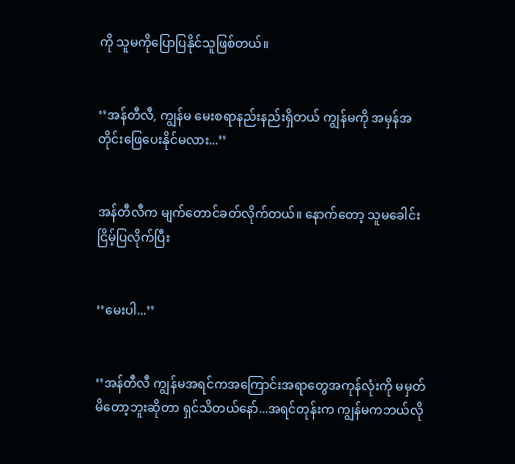ကို သူမကိုပြောပြနိုင်သူဖြစ်တယ်။


‘’အန်တီလီ, ကျွန်မ မေးစရာနည်းနည်းရှိတယ် ကျွန်မကို အမှန်အတိုင်းဖြေပေးနိုင်မလား...’’


အန်တီလီက မျက်တောင်ခတ်လိုက်တယ်။ နောက်တော့ သူမခေါင်းငြိမ့်ပြလိုက်ပြီး


‘’မေးပါ...’’


‘’အန်တီလီ ကျွန်မအရင်ကအကြောင်းအရာတွေအကုန်လုံးကို မမှတ်မိတော့ဘူးဆိုတာ ရှင်သိတယ်နော်...အရင်တုန်းက ကျွန်မကဘယ်လို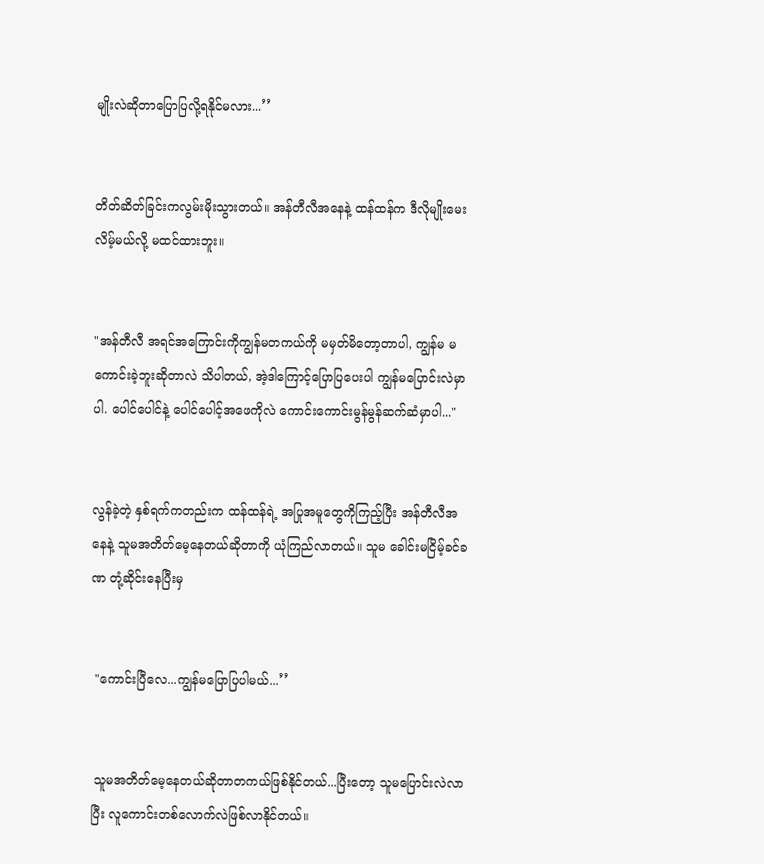မျိုးလဲဆိုတာပြောပြလို့ရနိုင်မလား...’’


တိတ်ဆိတ်ခြင်းကလွမ်းမိုးသွားတယ်။ အန်တီလီအနေနဲ့ ထန်ထန်က ဒီလိုမျိုးမေးလိမ့်မယ်လို့ မထင်ထားဘူး။


"အန်တီလီ အရင်အကြောင်းကိုကျွန်မတကယ်ကို မမှတ်မိတော့တာပါ, ကျွန်မ မကောင်းခဲ့ဘူးဆိုတာလဲ သိပါတယ်, အဲ့ဒါကြောင့်ပြောပြပေးပါ ကျွန်မပြောင်းလဲမှာပါ. ပေါင်ပေါင်နဲ့ ပေါင်ပေါင့်အဖေကိုလဲ ကောင်းကောင်းမွန်မွန်ဆက်ဆံမှာပါ..."


လွန်ခဲ့တဲ့ နှစ်ရက်ကတည်းက ထန်ထန်ရဲ့ အပြုအမူတွေကိုကြည့်ပြီး အန်တီလီအနေနဲ့ သူမအတိတ်မေ့နေတယ်ဆိုတာကို ယုံကြည်လာတယ်။ သူမ ခေါင်းမငြိမ့်ခင်ခဏ တုံ့ဆိုင်းနေပြီးမှ


 "ကောင်းပြီလေ...ကျွန်မပြောပြပါမယ်...’’


 သူမအတိတ်မေ့နေတယ်ဆိုတာတကယ်ဖြစ်နိုင်တယ်...ပြီးတော့ သူမပြောင်းလဲလာပြီး လူကောင်းတစ်လောက်လဲဖြစ်လာနိုင်တယ်။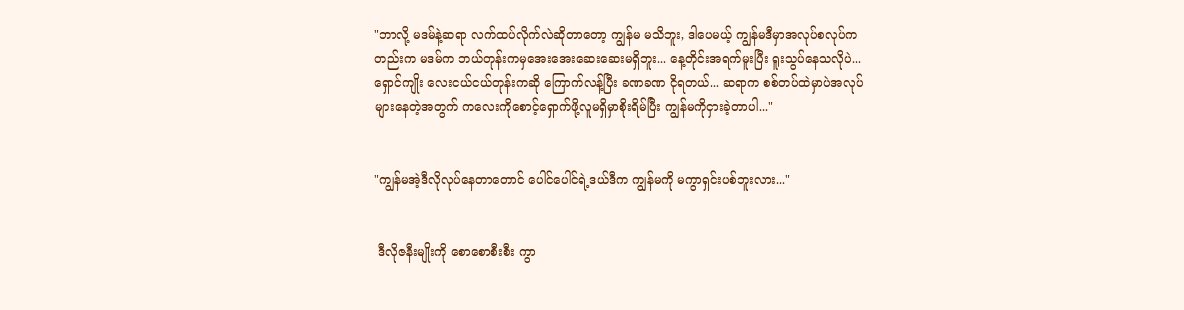"ဘာလို့ မဒမ်နဲ့ဆရာ လက်ထပ်လိုက်လဲဆိုတာတော့ ကျွန်မ မသိဘူး, ဒါပေမယ့် ကျွန်မဒီမှာအလုပ်စလုပ်ကတည်းက မဒမ်က ဘယ်တုန်းကမှအေးအေးဆေးဆေးမရှိဘူး... နေ့တိုင်းအရက်မူးပြီး ရူးသွပ်နေသလိုပဲ...ရှောင်ကျိုး လေးငယ်ငယ်တုန်းကဆို ကြောက်လန့်ပြီး ခဏခဏ ငိုရတယ်... ဆရာက စစ်တပ်ထဲမှာပဲအလုပ်များနေတဲ့အတွက် ကလေးကိုစောင့်ရှောက်ဖို့လူမရှိမှာစိုးရိမ်ပြီး ကျွန်မကိုငှားခဲ့တာပါ..."


"ကျွန်မအဲ့ဒီလိုလုပ်နေတာတောင် ပေါင်ပေါင်ရဲ့ဒယ်ဒီက ကျွန်မကို မကွာရှင်းပစ်ဘူးလား..."


 ဒီလိုဇနီးမျိုးကို စောစောစီးစီး ကွာ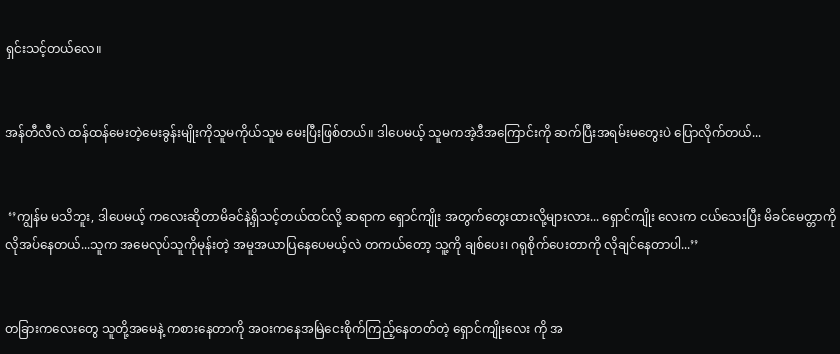ရှင်းသင့်တယ်လေ။


အန်တီလီလဲ ထန်ထန်မေးတဲ့မေးခွန်းမျိုးကိုသူမကိုယ်သူမ မေးပြီးဖြစ်တယ်။ ဒါပေမယ့် သူမကအဲ့ဒီအကြောင်းကို ဆက်ပြီးအရမ်းမတွေးပဲ ပြောလိုက်တယ်...


 ‘’ကျွန်မ မသိဘူး, ဒါပေမယ့် ကလေးဆိုတာမိခင်နဲ့ရှိသင့်တယ်ထင်လို့ ဆရာက ရှောင်ကျိုး အတွက်တွေးထားလို့များလား... ရှောင်ကျိုး လေးက ငယ်သေးပြီး မိခင်မေတ္တာကို လိုအပ်နေတယ်...သူက အမေလုပ်သူကိုမုန်းတဲ့ အမူအယာပြနေပေမယ့်လဲ တကယ်တော့ သူ့ကို ချစ်ပေး၊ ဂရုစိုက်ပေးတာကို လိုချင်နေတာပါ...’’


တခြားကလေးတွေ သူတို့အမေနဲ့ ကစားနေတာကို အ‌ဝးကနေအမြဲငေးစိုက်ကြည့်နေတတ်တဲ့ ရှောင်ကျိုးလေး ကို အ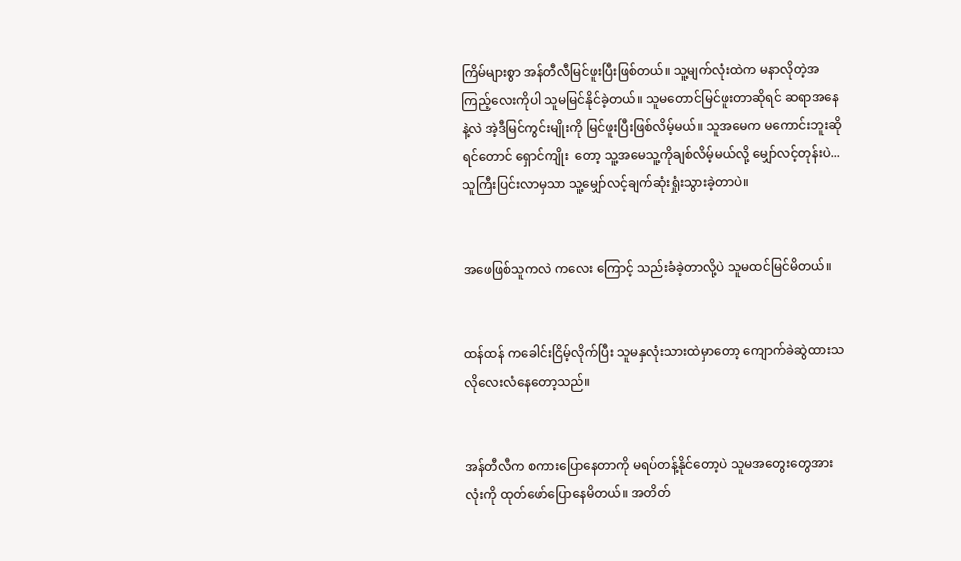ကြိမ်များစွာ အန်တီလီမြင်ဖူးပြီးဖြစ်တယ်။ သူ့မျက်လုံးထဲက မနာလိုတဲ့အကြည့်လေးကိုပါ သူမမြင်နိုင်ခဲ့တယ်။ သူမတောင်မြင်ဖူးတာဆိုရင် ဆရာအနေနဲ့လဲ အဲ့ဒီမြင်ကွင်းမျိုးကို မြင်ဖူးပြီးဖြစ်လိမ့်မယ်။ သူအမေက မကောင်းဘူးဆိုရင်တောင် ရှောင်ကျိုး  တော့ သူ့အမေသူ့ကိုချစ်လိမ့်မယ်လို့ မျှော်လင့်တုန်းပဲ... သူကြီးပြင်းလာမှသာ သူ့မျှော်လင့်ချက်ဆုံးရှုံးသွားခဲ့တာပဲ။


အဖေဖြစ်သူကလဲ ကလေး ကြောင့် သည်းခံခဲ့တာလို့ပဲ သူမထင်မြင်မိတယ်။


ထန်ထန် ကခေါင်းငြိမ့်လိုက်ပြီး သူမနှလုံးသားထဲမှာတော့ ကျောက်ခဲဆွဲထားသလိုလေးလံနေတော့သည်။


အန်တီလီက စကားပြောနေတာကို မရပ်တန့်နိုင်တော့ပဲ သူမအတွေးတွေအားလုံးကို ထုတ်ဖော်ပြောနေမိတယ်။ အတိတ်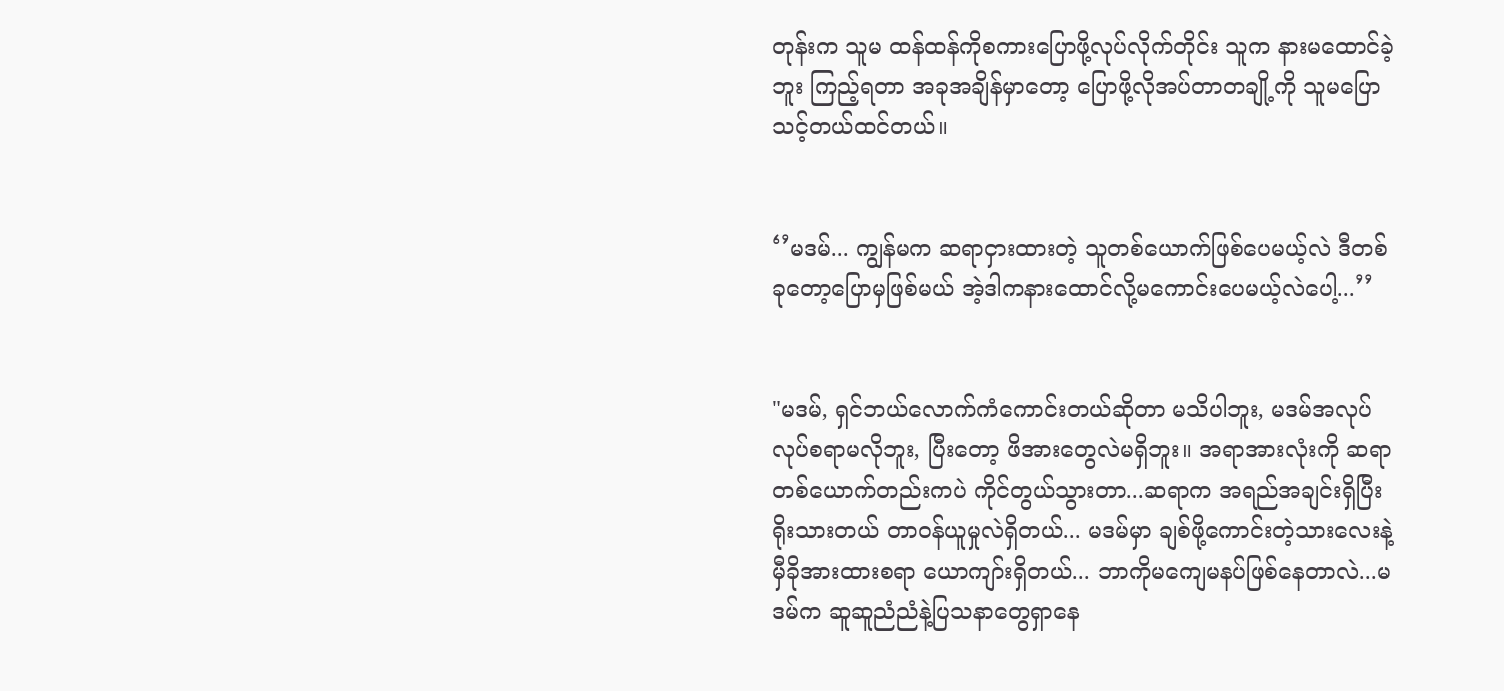တုန်းက သူမ ထန်ထန်ကိုစကားပြောဖို့လုပ်လိုက်တိုင်း သူက နားမထောင်ခဲ့ဘူး ကြည့်ရတာ အခုအချိန်မှာတော့ ပြောဖို့လိုအပ်တာတချို့ကို သူမပြောသင့်တယ်ထင်တယ်။


‘’မဒမ်... ကျွန်မက ဆရာငှားထားတဲ့ သူတစ်ယောက်ဖြစ်ပေမယ့်လဲ ဒီတစ်ခုတော့ပြောမှဖြစ်မယ် အဲ့ဒါကနားထောင်လို့မကောင်းပေမယ့်လဲပေါ့...’’


"မဒမ်, ရှင်ဘယ်လောက်ကံကောင်းတယ်ဆိုတာ မသိပါဘူး, မဒမ်အလုပ်လုပ်စရာမလိုဘူး, ပြီးတော့ ဖိအားတွေလဲမရှိဘူး။ အရာအားလုံးကို ဆရာတစ်ယောက်တည်းကပဲ ကိုင်တွယ်သွားတာ...ဆရာက အရည်အချင်းရှိပြီး ရိုးသားတယ် တာ၀န်ယူမှုလဲရှိတယ်... မဒမ်မှာ ချစ်ဖို့ကောင်းတဲ့သားလေးနဲ့ မှီခိုအားထားစရာ ယောကျာ်းရှိတယ်... ဘာကိုမကျေမနပ်ဖြစ်နေတာလဲ...မဒမ်က ဆူဆူညံညံနဲ့ပြသနာတွေရှာနေ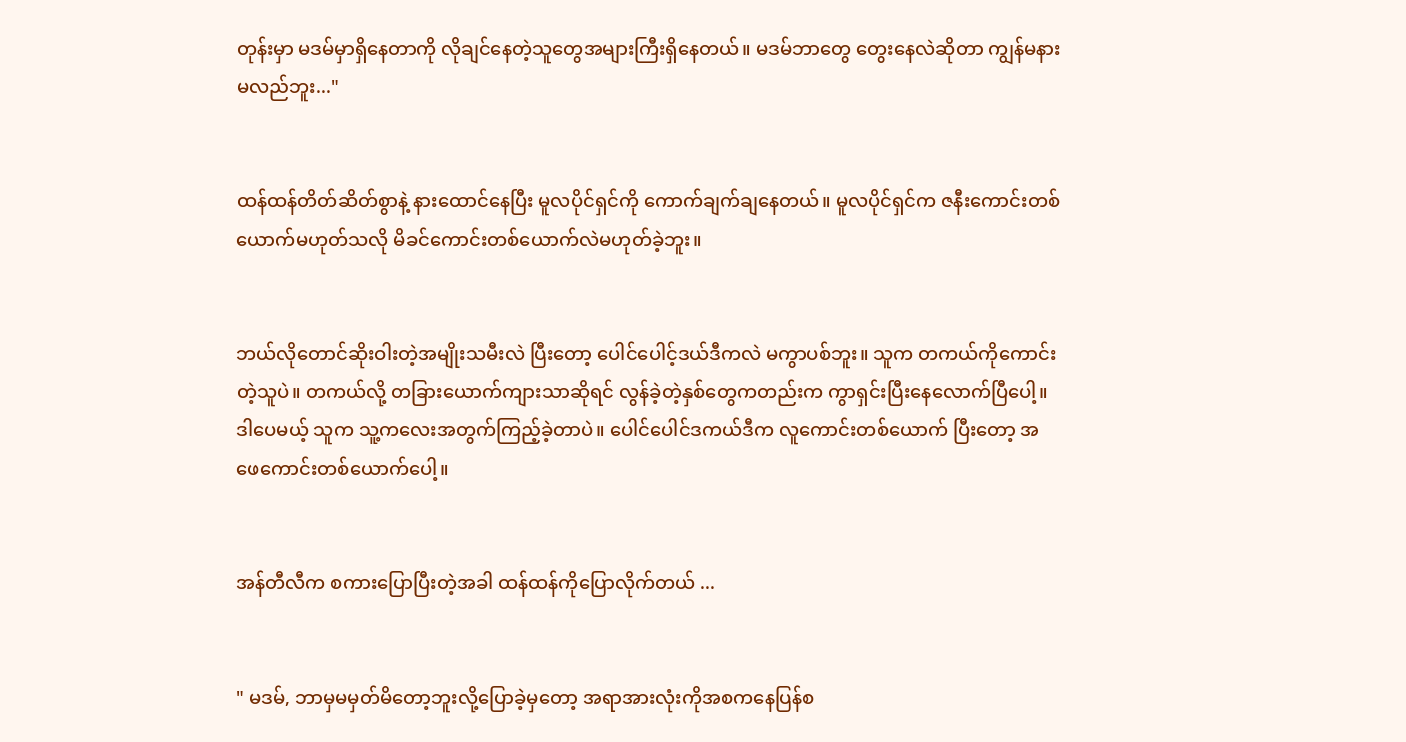တုန်းမှာ မဒမ်မှာရှိနေတာကို လိုချင်နေတဲ့သူတွေအများကြီးရှိနေတယ်။ မဒမ်ဘာတွေ တွေးနေလဲဆိုတာ ကျွန်မနားမလည်ဘူး..."


ထန်ထန်တိတ်ဆိတ်စွာနဲ့ နားထောင်နေပြီး မူလပိုင်ရှင်ကို ကောက်ချက်ချနေတယ်။ မူလပိုင်ရှင်က ဇနီးကောင်းတစ်ယောက်မဟုတ်သလို မိခင်ကောင်းတစ်ယောက်လဲမဟုတ်ခဲ့ဘူး။


ဘယ်လိုတောင်ဆိုးဝါးတဲ့အမျိုးသမီးလဲ ပြီးတော့ ပေါင်ပေါင့်ဒယ်ဒီကလဲ မကွာပစ်ဘူး။ သူက တကယ်ကိုကောင်းတဲ့သူပဲ။ တကယ်လို့ တခြားယောက်ကျားသာဆိုရင် လွန်ခဲ့တဲ့နှစ်တွေကတည်းက ကွာရှင်းပြီးနေလောက်ပြီပေါ့။ ဒါပေမယ့် သူက သူ့ကလေးအတွက်ကြည့်ခဲ့တာပဲ။ ပေါင်ပေါင်ဒကယ်ဒီက လူကောင်းတစ်ယောက် ပြီးတော့ အဖေကောင်းတစ်ယောက်ပေါ့။


အန်တီလီက စကားပြောပြီးတဲ့အခါ ထန်ထန်ကိုပြောလိုက်တယ် ...


" မဒမ်, ဘာမှမမှတ်မိတော့ဘူးလို့ပြောခဲ့မှတော့ အရာအားလုံးကိုအစကနေပြန်စ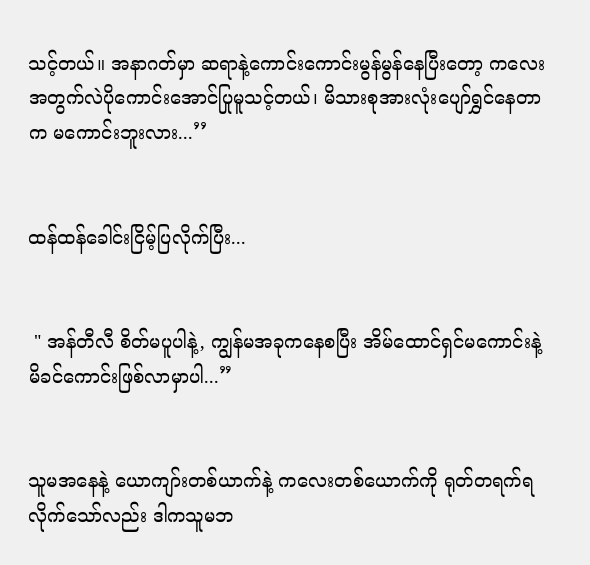သင့်တယ်။ အနာဂတ်မှာ ဆရာနဲ့ကောင်းကောင်းမွန်မွန်နေပြီးတော့ ကလေးအတွက်လဲပိုကောင်းအောင်ပြုမူသင့်တယ်၊ မိသားစုအားလုံးပျော်ရွှင်နေတာက မကောင်းဘူးလား...’’


ထန်ထန်ခေါင်းငြိမ့်ပြလိုက်ပြီး...


 " အန်တီလီ စိတ်မပူပါနဲ့, ကျွန်မအခုကနေစပြီး အိမ်ထောင်ရှင်မကောင်းနဲ့ မိခင်ကောင်းဖြစ်လာမှာပါ...”


သူမအနေနဲ့ ယောကျာ်းတစ်ယာက်နဲ့ ကလေးတစ်ယောက်ကို ရုတ်တရက်ရလိုက်သော်လည်း ဒါကသူမဘ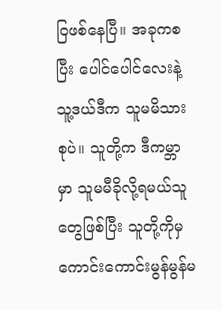ဝြဖစ်နေပြီ။ အခုကစပြီး ပေါင်ပေါင်လေးနဲ့ သူ့ဒယ်ဒီက သူမမိသားစုပဲ။ သူတို့က ဒီကမ္ဘာမှာ သူမမီခိုလို့ရမယ်သူတွေဖြစ်ပြီး သူတို့ကိုမှ ကောင်းကောင်းမွန်မွန်မ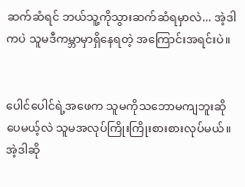ဆက်ဆံရင် ဘယ်သူ့ကိုသွားဆက်ဆံရမှာလဲ... အဲ့ဒါကပဲ သူမဒီကမ္ဘာမှာရှိနေရတဲ့ အကြောင်းအရင်းပဲ။


ပေါင်ပေါင်ရဲ့အဖေက သူမကိုသဘောမကျဘူးဆိုပေမယ့်လဲ သူမအလုပ်ကြိုးကြိုးစားစားလုပ်မယ်။ အဲ့ဒါဆို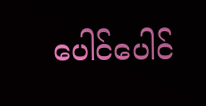ပေါင်ပေါင်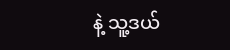နဲ့ သူ့ဒယ်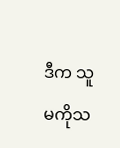ဒီက သူမကိုသ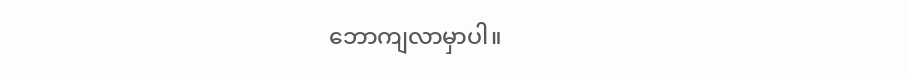ဘောကျလာမှာပါ။